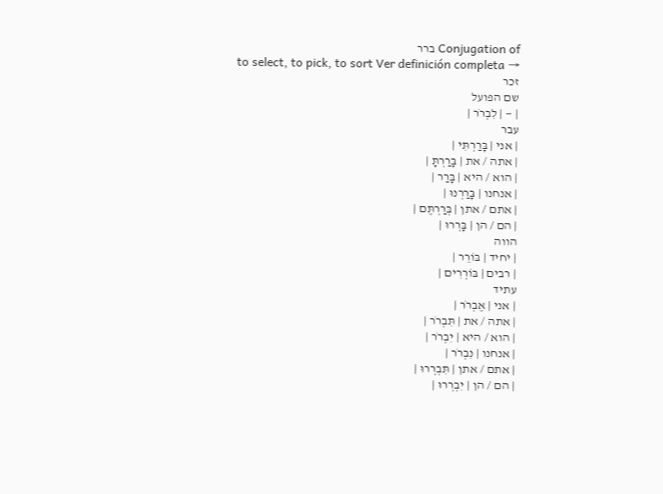Conjugation of ברר
to select, to pick, to sort Ver definición completa →
זכר
שם הפועל
| — | לִבְרֹר |
עבר
| אני | בָּרַרְתִּי |
| אתה / את | בָּרַרְתָּ |
| הוא / היא | בָּרַר |
| אנחנו | בָּרַרְנוּ |
| אתם / אתן | בְּרַרְתֶּם |
| הם / הן | בָּרְרוּ |
הווה
| יחיד | בּוֹרֵר |
| רבים | בּוֹרְרִים |
עתיד
| אני | אֶבְרֹר |
| אתה / את | תִּבְרֹר |
| הוא / היא | יִבְרֹר |
| אנחנו | נִבְרֹר |
| אתם / אתן | תִּבְרְרוּ |
| הם / הן | יִבְרְרוּ |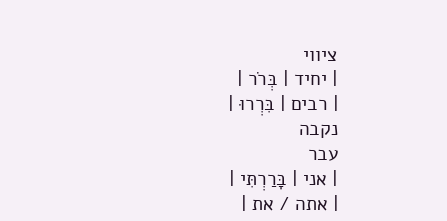ציווי
| יחיד | בְּרֹר |
| רבים | בִּרְרוּ |
נקבה
עבר
| אני | בָּרַרְתִּי |
| אתה / את |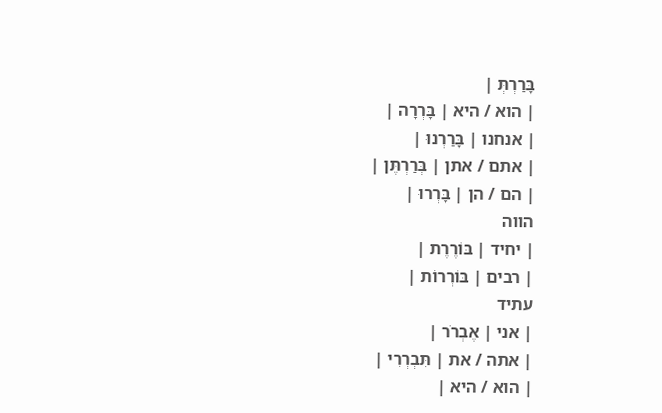בָּרַרְתְּ |
| הוא / היא | בָּרְרָה |
| אנחנו | בָּרַרְנוּ |
| אתם / אתן | בְּרַרְתֶּן |
| הם / הן | בָּרְרוּ |
הווה
| יחיד | בּוֹרֶרֶת |
| רבים | בּוֹרְרוֹת |
עתיד
| אני | אֶבְרֹר |
| אתה / את | תִּבְרְרִי |
| הוא / היא |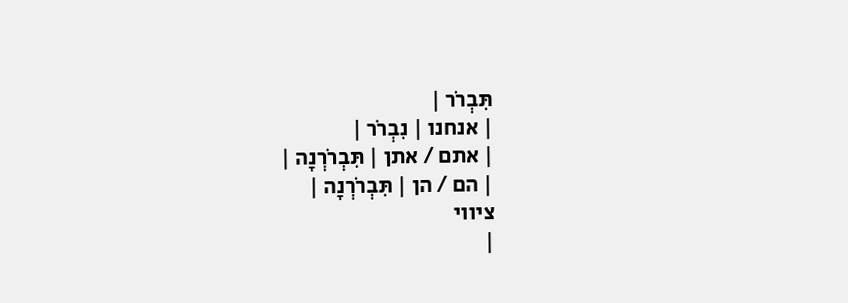תִּבְרֹר |
| אנחנו | נִבְרֹר |
| אתם / אתן | תִּבְרֹרְנָה |
| הם / הן | תִּבְרֹרְנָה |
ציווי
|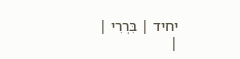יחיד | בִּרְרִי |
|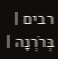רבים | בְּרֹרְנָה |